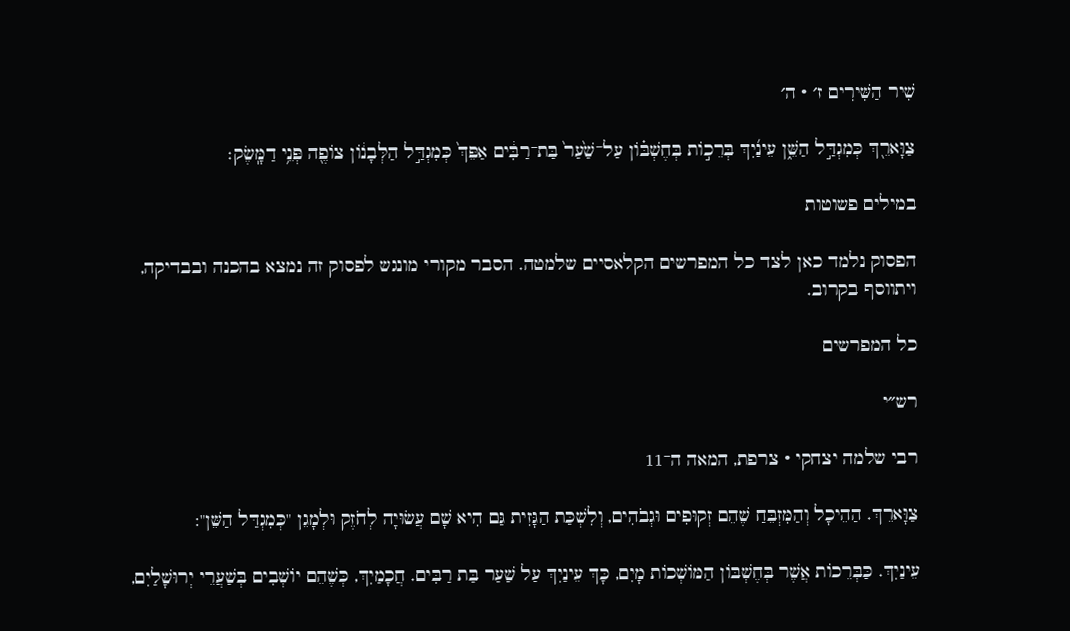שִׁיר הַשִּׁירִים ז׳ · ה׳

צַוָּארֵ֖ךְ כְּמִגְדַּ֣ל הַשֵּׁ֑ן עֵינַ֜יִךְ בְּרֵכ֣וֹת בְּחֶשְׁבּ֗וֹן עַל־שַׁ֙עַר֙ בַּת־רַבִּ֔ים אַפֵּךְ֙ כְּמִגְדַּ֣ל הַלְּבָנ֔וֹן צוֹפֶ֖ה פְּנֵ֥י דַמָּֽשֶׂק׃

במילים פשוטות

הפסוק נלמד כאן לצד כל המפרשים הקלאסיים שלמטה. הסבר מקורי מונגש לפסוק זה נמצא בהכנה ובבדיקה, ויתווסף בקרוב.

כל המפרשים

רש״י

רבי שלמה יצחקי · צרפת, המאה ה־11

צַוָּארֵךְ. הַהֵיכָל וְהַמִּזְבֵּחַ שֶׁהֵם זְקוּפִים וּגְבֹהִים, וְלִשְׁכַּת הַגָּזִית גַּם הִיא שָׁם עֲשׂוּיָה לְחֹזֶק וּלְמָגֵן "כְּמִגְדַּל הַשֵּׁן":

עֵינַיִךְ. כַּבְּרֵכוֹת אֲשֶׁר בְּחֶשְׁבּוֹן הַמּוֹשְׁכוֹת מָיִם, כָּךְ עֵינַיִךְ עַל שַׁעַר בַּת רַבִּים. חֲכָמַיִךְ, כְּשֶׁהֵם יוֹשְׁבִים בְּשַׁעֲרֵי יְרוּשָׁלַיִם,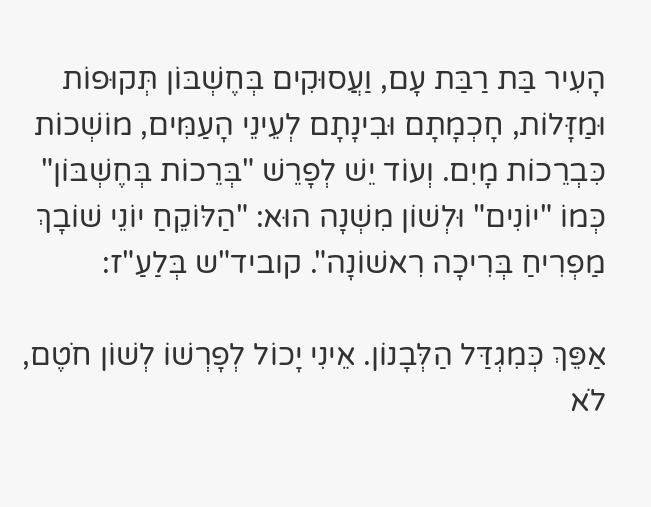הָעִיר בַּת רַבַּת עָם, וַעֲסוּקִים בְּחֶשְׁבּוֹן תְּקוּפוֹת וּמַזָּלוֹת, חָכְמָתָם וּבִינָתָם לְעֵינֵי הָעַמִּים, מוֹשְׁכוֹת כִּבְרֵכוֹת מָיִם. וְעוֹד יֵשׁ לְפָרֵשׁ "בְּרֵכוֹת בְּחֶשְׁבּוֹן" כְּמוֹ "יוֹנִים" וּלְשׁוֹן מִשְׁנָה הוּא: "הַלּוֹקֵחַ יוֹנֵי שׁוֹבָךְ מַפְרִיחַ בְּרִיכָה רִאשׁוֹנָה". קוביד"ש בְּלַעַ"ז:

אַפֵּךְ כְּמִגְדַּל הַלְּבָנוֹן. אֵינִי יָכוֹל לְפָרְשׁוֹ לְשׁוֹן חֹטֶם, לֹא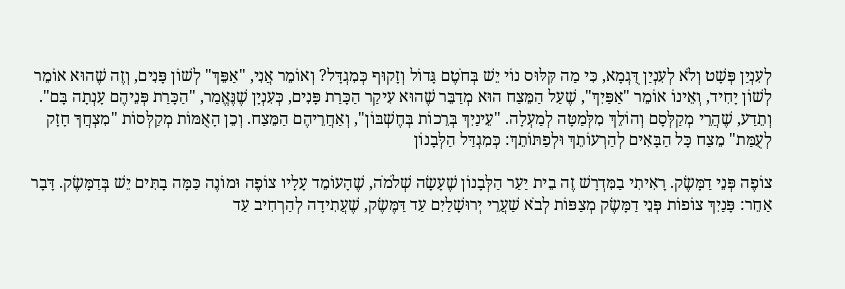לְעִנְיַן פְּשָׁט וְלֹא לְעִנְיַן דֻּגְמָא, כִּי מַה קִּלּוּס נוֹי יֵשׁ בְּחֹטֶם גָּדוֹל וְזָקוּף כְּמִגְדָּל? וְאוֹמֵר אֲנִי, "אַפֵּךְ" לְשׁוֹן פָּנִים, וְזֶה שֶׁהוּא אוֹמֵר לְשׁוֹן יָחִיד, וְאֵינוֹ אוֹמֵר "אַפַּיִךְ", שֶׁעַל הַמֵּצַח הוּא מְדַבֵּר שֶׁהוּא עִיקַר הַכָּרַת פָּנִים, כְּעִנְיָן שֶׁנֶּאֱמַר, "הַכָּרַת פְּנֵיהֶם עָנְתָה בָּם". וְתֵדַע, שֶׁהֲרֵי מְקַלְּסָם וְהוֹלֵךְ מִלְּמַטָּה לְמַעְלָה. "עֵינַיִךְ בְּרֵכוֹת בְּחֶשְׁבּוֹן", וְאַחֲרֵיהֶם הַמֵּצַח. וְכֵן הָאֻמּוֹת מְקַלְּסוֹת "מִצְחֲךָ חָזָק לְעֻמַּת" מֵצַח כָּל הַבָּאִים לְהַרְעוֹתֵךְ וּלְפַתּוֹתֵךְ: כְּמִגְדַּל הַלְּבָנוֹן

צוֹפֶה פְּנֵי דַמָּשֶׂק. רָאִיתִי בַמִּדְרָשׁ זֶה בֵית יַעַר הַלְּבָנוֹן שֶׁעָשָׂה שְׁלֹמֹה, שֶׁהָעוֹמֵד עָלָיו צוֹפֶה וּמוֹנֶה כַּמָּה בָתִּים יֵשׁ בְּדַמָּשֶׂק. דָּבָר אַחֵר: פָּנַיִךְ צוֹפוֹת פְּנֵי דַמָּשֶׂק מְצַפּוֹת לְבֹא שַׁעֲרֵי יְרוּשָׁלַיִם עַד דַּמֶּשֶׂק, שֶׁעֲתִידָה לְהַרְחִיב עַד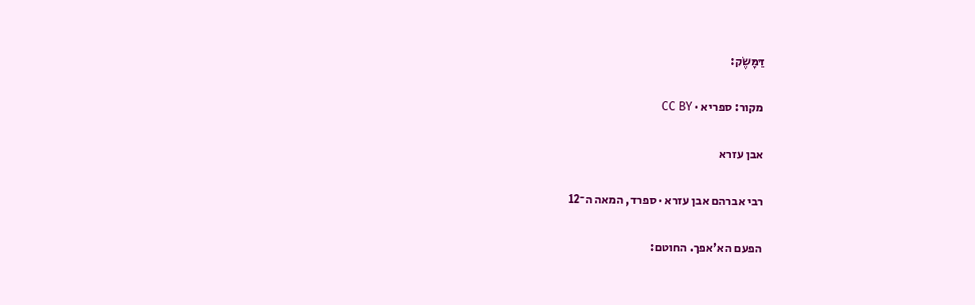דַּמָּשֶׂק:

מקור: ספריא · CC BY

אבן עזרא

רבי אברהם אבן עזרא · ספרד, המאה ה־12

הפעם הא'אפך. החוטם: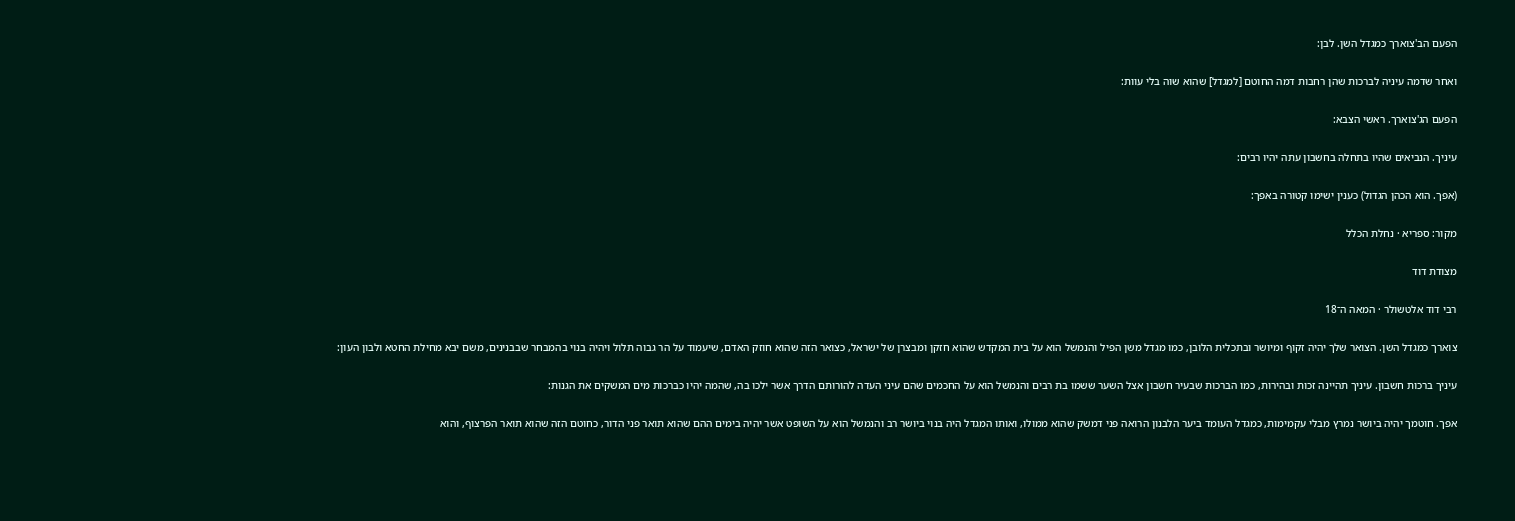הפעם הב'צוארך כמגדל השן. לבן:

ואחר שדמה עיניה לברכות שהן רחבות דמה החוטם [למגדל] שהוא שוה בלי עוות:

הפעם הג'צוארך. ראשי הצבא:

עיניך. הנביאים שהיו בתחלה בחשבון עתה יהיו רבים:

(אפך. הוא הכהן הגדול) כענין ישימו קטורה באפך:

מקור: ספריא · נחלת הכלל

מצודת דוד

רבי דוד אלטשולר · המאה ה־18

צוארך כמגדל השן. הצואר שלך יהיה זקוף ומיושר ובתכלית הלובן, כמו מגדל משן הפיל והנמשל הוא על בית המקדש שהוא חזקן ומבצרן של ישראל, כצואר הזה שהוא חוזק האדם, שיעמוד על הר גבוה תלול ויהיה בנוי בהמבחר שבבנינים, משם יבא מחילת החטא ולבון העון:

עיניך ברכות חשבון. עיניך תהיינה זכות ובהירות, כמו הברכות שבעיר חשבון אצל השער ששמו בת רבים והנמשל הוא על החכמים שהם עיני העדה להורותם הדרך אשר ילכו בה, שהמה יהיו כברכות מים המשקים את הגנות:

אפך. חוטמך יהיה ביושר נמרץ מבלי עקמימות, כמגדל העומד ביער הלבנון הרואה פני דמשק שהוא ממולו, ואותו המגדל היה בנוי ביושר רב והנמשל הוא על השופט אשר יהיה בימים ההם שהוא תואר פני הדור, כחוטם הזה שהוא תואר הפרצוף, והוא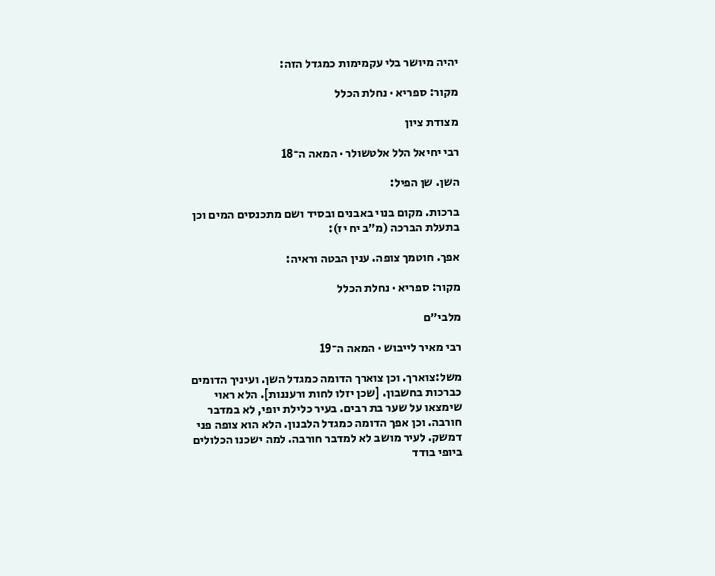יהיה מיושר בלי עקמימות כמגדל הזה:

מקור: ספריא · נחלת הכלל

מצודת ציון

רבי יחיאל הלל אלטשולר · המאה ה־18

השן. שן הפיל:

ברכות. מקום בנוי באבנים ובסיד ושם מתכנסים המים וכן בתעלת הברכה (מ״ב יח יז):

אפך. חוטמך צופה. ענין הבטה וראיה:

מקור: ספריא · נחלת הכלל

מלבי״ם

רבי מאיר לייבוש · המאה ה־19

משל:צוארך. וכן צוארך הדומה כמגדל השן. ועיניך הדומים כברכות בחשבון. [שכן יזלו לחות ורעננות]. הלא ראוי שימצאו על שער בת רבים. בעיר כלילת יופי, לא במדבר חורבה. וכן אפך הדומה כמגדל הלבנון. הלא הוא צופה פני דמשק. לעיר מושב לא למדבר חורבה. למה ישכנו הכלולים ביופי בודד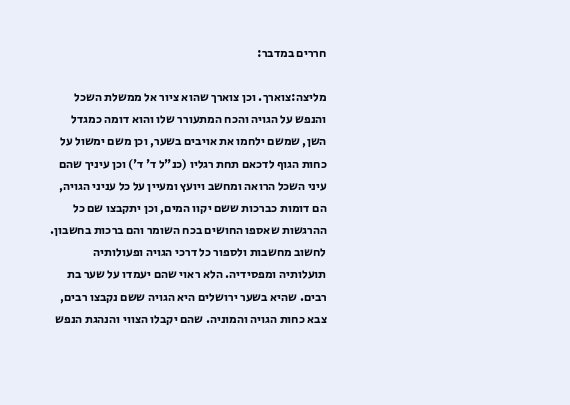חררים במדבר:

מליצה:צוארך. וכן צוארך שהוא ציור אל ממשלת השכל והנפש על הגויה והכח המתעורר שלו והוא דומה כמגדל השן, שמשם ילחמו את אויבים בשער, וכן משם ימשול על כחות הגוף לדכאם תחת רגליו (כנ"ל ד' ד') וכן עיניך שהם עיני השכל הרואה ומחשב ויועץ ומעיין על כל עניני הגויה, הם דומות כברכות ששם יקוו המים, וכן יתקבצו שם כל ההרגשות שאספו החושים בכח השומר והם ברכות בחשבון. לחשוב מחשבות ולספור כל דרכי הגויה ופעולותיה תועלותיה ומפסידיה. הלא ראוי שהם יעמדו על שער בת רבים. שהיא בשער ירושלים היא הגויה ששם נקבצו רבים, צבא כחות הגויה והמוניה. שהם יקבלו הצווי והנהגת הנפש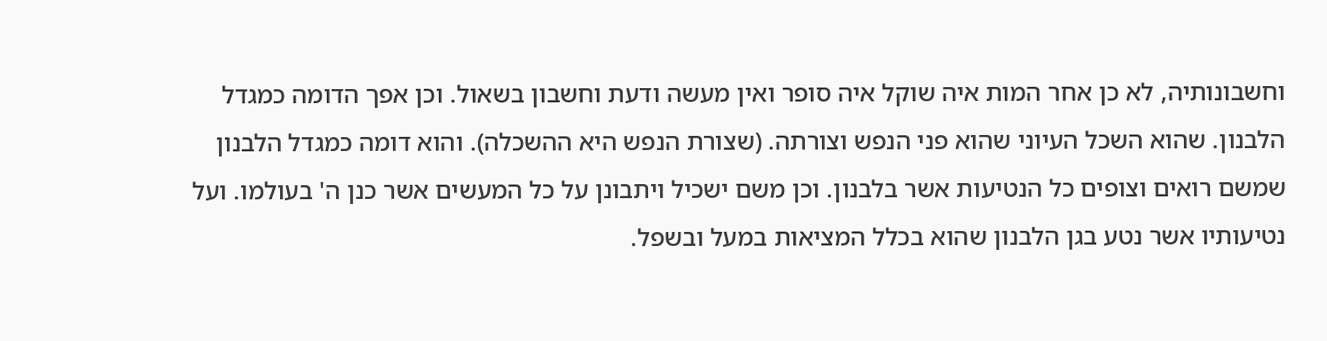וחשבונותיה, לא כן אחר המות איה שוקל איה סופר ואין מעשה ודעת וחשבון בשאול. וכן אפך הדומה כמגדל הלבנון. שהוא השכל העיוני שהוא פני הנפש וצורתה. (שצורת הנפש היא ההשכלה). והוא דומה כמגדל הלבנון שמשם רואים וצופים כל הנטיעות אשר בלבנון. וכן משם ישכיל ויתבונן על כל המעשים אשר כנן ה' בעולמו. ועל נטיעותיו אשר נטע בגן הלבנון שהוא בכלל המציאות במעל ובשפל.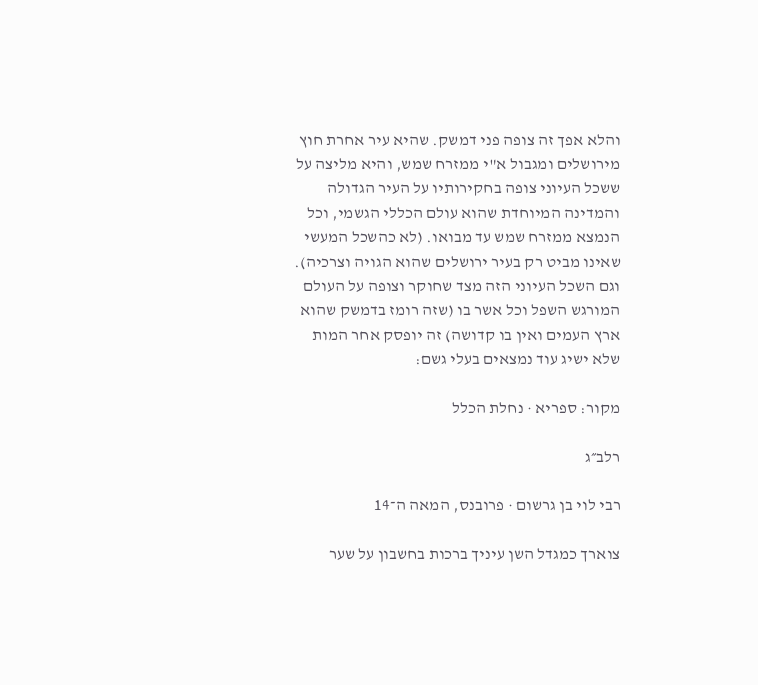והלא אפך זה צופה פני דמשק. שהיא עיר אחרת חוץ מירושלים ומגבול א"י ממזרח שמש, והיא מליצה על ששכל העיוני צופה בחקירותיו על העיר הגדולה והמדינה המיוחדת שהוא עולם הכללי הגשמי, וכל הנמצא ממזרח שמש עד מבואו. (לא כהשכל המעשי שאינו מביט רק בעיר ירושלים שהוא הגויה וצרכיה). וגם השכל העיוני הזה מצד שחוקר וצופה על העולם המורגש השפל וכל אשר בו (שזה רומז בדמשק שהוא ארץ העמים ואין בו קדושה) זה יופסק אחר המות שלא ישיג עוד נמצאים בעלי גשם:

מקור: ספריא · נחלת הכלל

רלב״ג

רבי לוי בן גרשום · פרובנס, המאה ה־14

צוארך כמגדל השן עיניך ברכות בחשבון על שער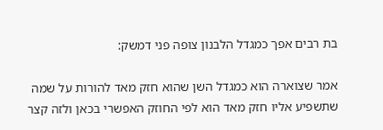בת רבים אפך כמגדל הלבנון צופה פני דמשק:

אמר שצוארה הוא כמגדל השן שהוא חזק מאד להורות על שמה שתשפיע אליו חזק מאד הוא לפי החוזק האפשרי בכאן ולזה קצר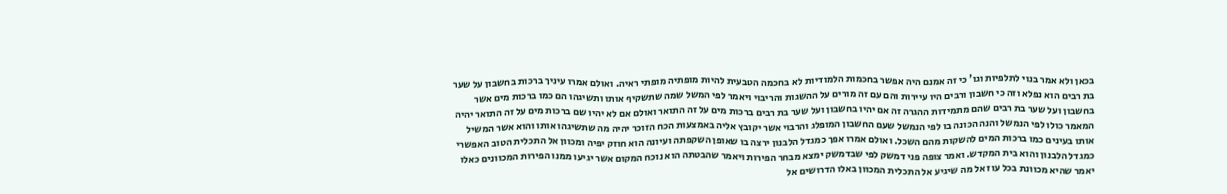בכאן ולא אמר בנוי לתלפיות וגו' כי זה אמנם היה אפשר בחכמות הלמודיות לא בחכמה הטבעית להיות מופתיה מופתי ראיה. ואולם אמרו עיניך ברכות בחשבון על שער בת רבים הוא נפלא וזה כי חשבון ורבים היו עיירות והם עם זה מורים על ההשגות והריבוי ויאמר לפי המשל שמה שתשקיף אותו ותשיגהו הם כמו ברכות מים אשר בחשבון ועל שער בת רבים שהם מתמידות ההגרה זה אם יהיו בחשבון ועל שער בת רבים ברכות מים על זה התואר ואולם אם לא יהיו שם ברכות מים על זה התואר יהיה המאמר כולו לפי הנמשל והנה הכונה בו לפי הנמשל שעם החשבון המופלג והרבוי אשר יקובץ אליה באמצעות הכח הזוכר יהיה מה שתשיגהו אותו והוא אשר המשיל אותו בעינים כמו ברכות המים להשקות מהם השכל. ואולם אמרו אפך כמגדל הלבנון ירצה בו שאופן השקפתה ועיונה הוא חוזק יפיה ומכוון אל התכלית הטוב האפשרי כמגדל הלבנון והוא בית המקדש. ואמר צופה פני דמשק לפי שבדמשק ימצא מבחר הפירות ויאמר שהבטתה הוא נוכח המקום אשר יגיעו ממנו הפירות המכוונים כאלו יאמר שהיא מכוונת בכל עוז אל מה שיגיע אל התכלית המכוון באלו הדרושים אל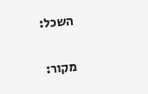השכל:

מקור: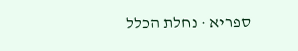ספריא · נחלת הכלל